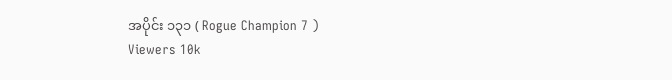အပိုင်း ၁၃၁ ( Rogue Champion 7 )
Viewers 10k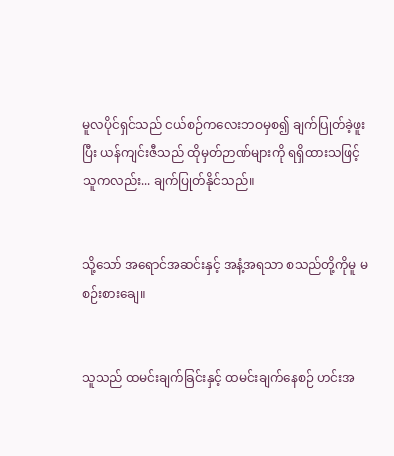မူလပိုင်ရှင်သည် ငယ်စဉ်ကလေးဘဝမှစ၍ ချက်ပြုတ်ခဲ့ဖူးပြီး ယန်ကျင်းဇီသည် ထိုမှတ်ဉာဏ်များကို ရရှိထားသဖြင့် သူကလည်း... ချက်ပြုတ်နိုင်သည်။


သို့သော် အရောင်အဆင်းနှင့် အနံ့အရသာ စသည်တို့ကိုမူ မစဉ်းစားချေ။


သူသည် ထမင်းချက်ခြင်းနှင့် ထမင်းချက်နေစဉ် ဟင်းအ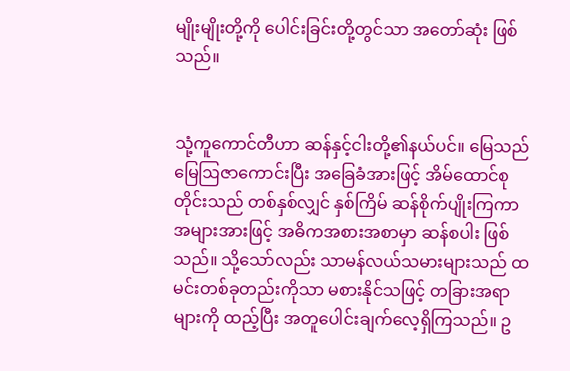မျိုးမျိုးတို့ကို ပေါင်းခြင်းတို့တွင်သာ အတော်ဆုံး ဖြစ်သည်။


သုံ့ကူကောင်တီဟာ ဆန်နှင့်ငါးတို့၏နယ်ပင်။ မြေသည် မြေဩဇာကောင်းပြီး အခြေခံအားဖြင့် အိမ်ထောင်စုတိုင်းသည် တစ်နှစ်လျှင် နှစ်ကြိမ် ဆန်စိုက်ပျိုးကြကာ အများအားဖြင့် အဓိကအစားအစာမှာ ဆန်စပါး ဖြစ်သည်။ သို့သော်လည်း သာမန်လယ်သမားများသည် ထမင်းတစ်ခုတည်းကိုသာ မစားနိုင်သဖြင့် တခြားအရာများကို ထည့်ပြီး အတူပေါင်းချက်လေ့ရှိကြသည်။ ဥ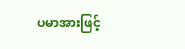ပမာအားဖြင့်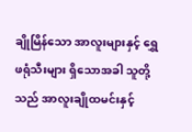ချိုမြိန်သော အာလူးများနှင့် ရွှေဖရုံသီးများ ရှိသောအခါ သူတို့သည် အာလူးချိုထမင်းနှင့်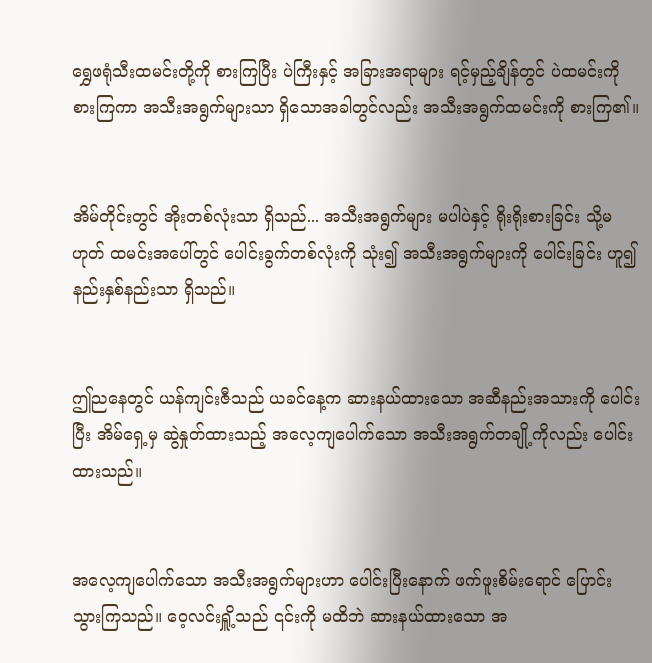ရွှေဖရုံသီးထမင်းတို့ကို စားကြပြီး ပဲကြီးနှင့် အခြားအရာများ ရင့်မှည့်ချိန်တွင် ပဲထမင်းကို စားကြကာ အသီးအရွက်များသာ ရှိသောအခါတွင်လည်း အသီးအရွက်ထမင်းကို စားကြ၏။


အိမ်တိုင်းတွင် အိုးတစ်လုံးသာ ရှိသည်... အသီးအရွက်များ မပါပဲနှင့် ရိုးရိုးစားခြင်း သို့မဟုတ် ထမင်းအပေါ်တွင် ပေါင်းခွက်တစ်လုံးကို သုံး၍ အသီးအရွက်များကို ပေါင်းခြင်း ဟူ၍ နည်းနှစ်နည်းသာ ရှိသည်။


ဤညနေတွင် ယန်ကျင်းဇီသည် ယခင်နေ့က ဆားနယ်ထားသော အဆီနည်းအသားကို ပေါင်းပြီး အိမ်ရှေ့မှ ဆွဲနှုတ်ထားသည့် အလေ့ကျပေါက်သော အသီးအရွက်တချို့ကိုလည်း ပေါင်းထားသည်။


အလေ့ကျပေါက်သော အသီးအရွက်များဟာ ပေါင်းပြီးနောက် ဖက်ဖူးစိမ်းရောင် ပြောင်းသွားကြသည်။ ဝေ့လင်းရှိူ့သည် ၎င်းကို မထိဘဲ ဆားနယ်ထားသော အ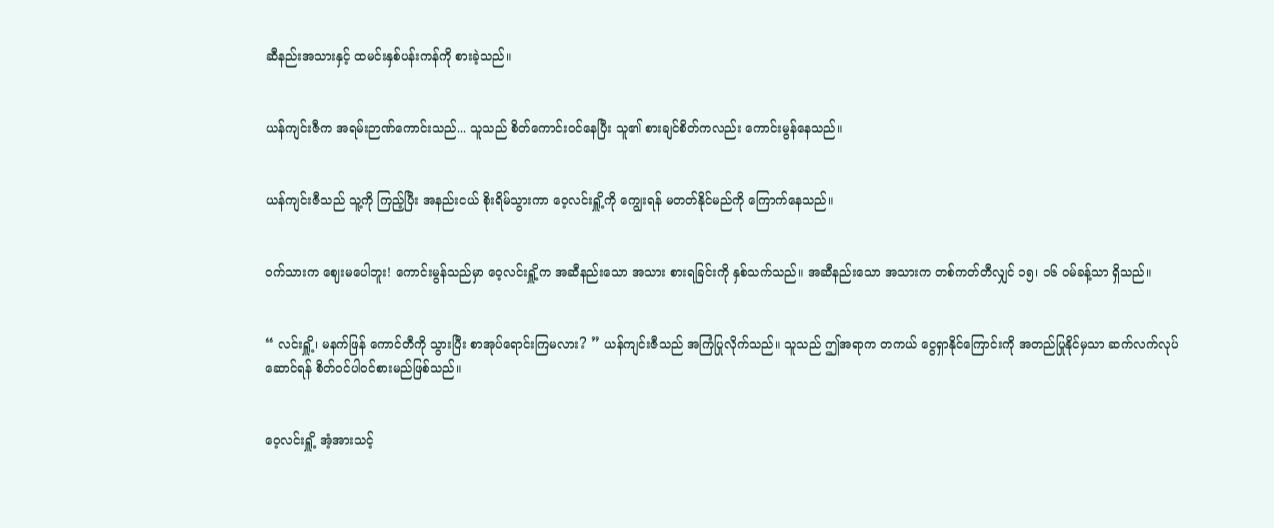ဆီနည်းအသားနှင့် ထမင်းနှစ်ပန်းကန်ကို စားခဲ့သည်။


ယန်ကျင်းဇီက အရမ်းဉာဏ်ကောင်းသည်... သူသည် စိတ်ကောင်းဝင်နေပြီး သူ၏ စားချင်စိတ်ကလည်း ကောင်းမွန်နေသည်။


ယန်ကျင်းဇီသည် သူ့ကို ကြည့်ပြီး အနည်းငယ် စိုးရိမ်သွားကာ ဝေ့လင်းရှိူ့ကို ကျွေးရန် မတတ်နိုင်မည်ကို ကြောက်နေသည်။


ဝက်သားက ဈေးမပေါဘူး! ကောင်းမွန်သည်မှာ ဝေ့လင်းရှိူ့က အဆီနည်းသော အသား စားရခြင်းကို နှစ်သက်သည်။ အဆီနည်းသော အသားက တစ်ကတ်တီလျှင် ၁၅၊ ၁၆ ဝမ်ခန့်သာ ရှိသည်။


“ လင်းရှိူ့၊ မနက်ဖြန် ကောင်တီကို သွားပြီး စာအုပ်ရောင်းကြမလား? ” ယန်ကျင်းဇီသည် အကြံပြုလိုက်သည်။ သူသည် ဤအရာက တကယ် ငွေရှာနိုင်ကြောင်းကို အတည်ပြုနိုင်မှသာ ဆက်လက်လုပ်ဆောင်ရန် စိတ်ဝင်ပါဝင်စားမည်ဖြစ်သည်။


ဝေ့လင်းရှိူ့ အံ့အားသင့်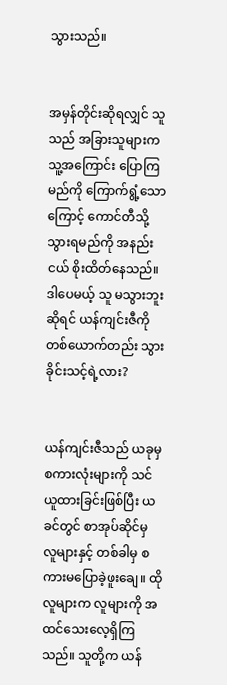သွားသည်။


အမှန်တိုင်းဆိုရလျှင် သူသည် အခြားသူများက သူ့အကြောင်း ပြောကြမည်ကို ကြောက်ရွံ့သောကြောင့် ကောင်တီသို့သွားရမည်ကို အနည်းငယ် စိုးထိတ်နေသည်။ ဒါပေမယ့် သူ မသွားဘူးဆိုရင် ယန်ကျင်းဇီကို တစ်ယောက်တည်း သွားခိုင်းသင့်ရဲ့လား?


ယန်ကျင်းဇီသည် ယခုမှ စကားလုံးများကို သင်ယူထားခြင်းဖြစ်ပြီး ယခင်တွင် စာအုပ်ဆိုင်မှ လူများနှင့် တစ်ခါမှ စကားမပြောခဲ့ဖူးချေ။ ထိုလူများက လူများကို အထင်သေးလေ့ရှိကြသည်။ သူတို့က ယန်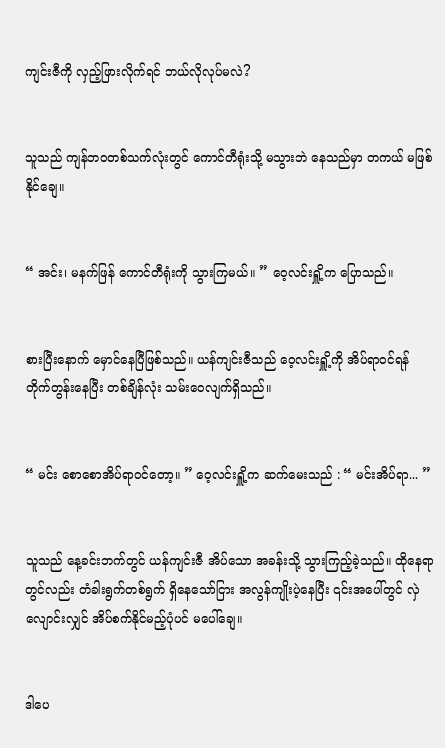ကျင်းဇီကို လှည့်ဖြားလိုက်ရင် ဘယ်လိုလုပ်မလဲ?


သူသည် ကျန်ဘဝတစ်သက်လုံးတွင် ကောင်တီရုံးသို့ မသွားဘဲ နေသည်မှာ တကယ် မဖြစ်နိုင်ချေ။


“ အင်း၊ မနက်ဖြန် ကောင်တီရုံးကို သွားကြမယ်။ ” ဝေ့လင်းရှိူ့က ပြောသည်။


စားပြီးနောက် မှောင်နေပြီဖြစ်သည်။ ယန်ကျင်းဇီသည် ဝေ့လင်းရှိူ့ကို အိပ်ရာဝင်ရန် တိုက်တွန်းနေပြီး တစ်ချိန်လုံး သမ်းဝေလျက်ရှိသည်။


“ မင်း စောစောအိပ်ရာဝင်တော့။ ” ဝေ့လင်းရှိူ့က ဆက်မေးသည် : “ မင်းအိပ်ရာ... ”


သူသည် နေ့ခင်းဘက်တွင် ယန်ကျင်းဇီ အိပ်သော အခန်းသို့ သွားကြည့်ခဲ့သည်။ ထိုနေရာတွင်လည်း တံခါးရွက်တစ်ရွက် ရှိနေသော်ငြား အလွန်ကျိုးပဲ့နေပြီး ၎င်းအပေါ်တွင် လှဲလျောင်းလျှင် အိပ်စက်နိုင်မည့်ပုံပင် မပေါ်ချေ။


ဒါပေ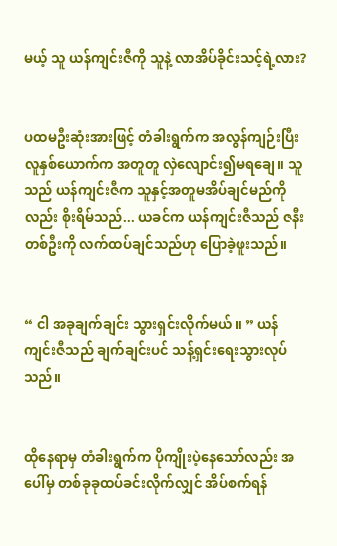မယ့် သူ ယန်ကျင်းဇီကို သူနဲ့ လာအိပ်ခိုင်းသင့်ရဲ့လား?


ပထမဦးဆုံးအားဖြင့် တံခါးရွက်က အလွန်ကျဉ်းပြီး လူနှစ်ယောက်က အတူတူ လှဲလျောင်း၍မရချေ။ သူသည် ယန်ကျင်းဇီက သူနှင့်အတူမအိပ်ချင်မည်ကိုလည်း စိုးရိမ်သည်... ယခင်က ယန်ကျင်းဇီသည် ဇနီးတစ်ဦးကို လက်ထပ်ချင်သည်ဟု ပြောခဲ့ဖူးသည်။


“ ငါ အခုချက်ချင်း သွားရှင်းလိုက်မယ်။ ” ယန်ကျင်းဇီသည် ချက်ချင်းပင် သန့်ရှင်းရေးသွားလုပ်သည်။


ထိုနေရာမှ တံခါးရွက်က ပိုကျိုးပဲ့နေသော်လည်း အပေါ်မှ တစ်ခုခုထပ်ခင်းလိုက်လျှင် အိပ်စက်ရန်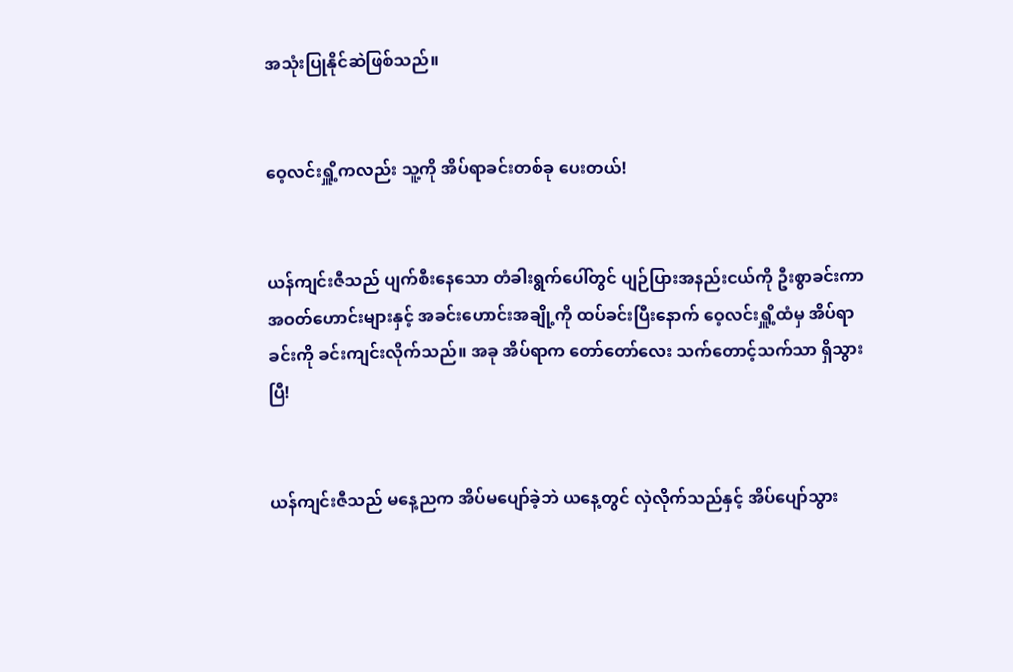အသုံးပြုနိုင်ဆဲဖြစ်သည်။


ဝေ့လင်းရှိူ့ကလည်း သူ့ကို အိပ်ရာခင်းတစ်ခု ပေးတယ်!


ယန်ကျင်းဇီသည် ပျက်စီးနေသော တံခါးရွက်ပေါ်တွင် ပျဉ်ပြားအနည်းငယ်ကို ဦးစွာခင်းကာ အဝတ်ဟောင်းများနှင့် အခင်းဟောင်းအချို့ကို ထပ်ခင်းပြီးနောက် ဝေ့လင်းရှိူ့ထံမှ အိပ်ရာခင်းကို ခင်းကျင်းလိုက်သည်။ အခု အိပ်ရာက တော်တော်လေး ‌သက်တောင့်သက်သာ ရှိသွားပြီ!


ယန်ကျင်းဇီသည် မနေ့ညက အိပ်မပျော်ခဲ့ဘဲ ယနေ့တွင် လှဲလိုက်သည်နှင့် အိပ်ပျော်သွား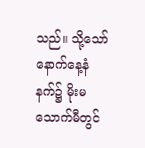သည်။ သို့သော် နောက်နေ့နံနက်၌ မိုးမသောက်မီတွင်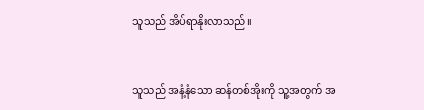သူသည် အိပ်ရာနိုးလာသည်။


သူသည် အနံ့နံသော ဆန်တစ်အိုးကို သူ့အတွက် အ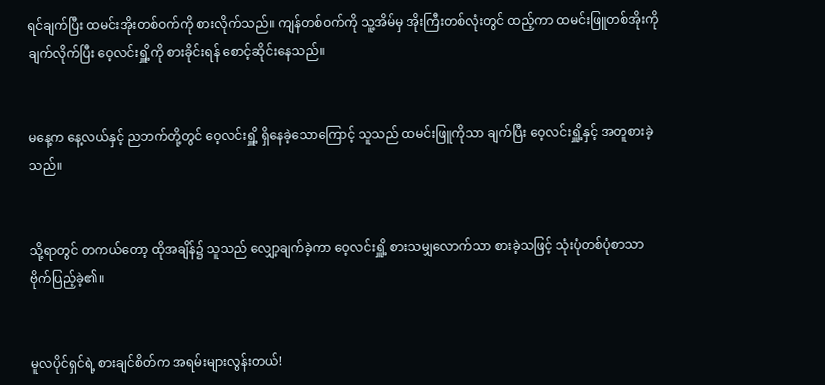ရင်ချက်ပြီး ထမင်းအိုးတစ်ဝက်ကို စားလိုက်သည်။ ကျန်တစ်ဝက်ကို သူ့အိမ်မှ အိုးကြီးတစ်လုံးတွင် ထည့်ကာ ထမင်းဖြူတစ်အိုးကို ချက်လိုက်ပြီး ဝေ့လင်းရှိူ့ကို စားခိုင်းရန် စောင့်ဆိုင်းနေသည်။


မနေ့က နေ့လယ်နှင့် ညဘက်တို့တွင် ဝေ့လင်းရှိူ့ ရှိနေခဲ့သောကြောင့် သူသည် ထမင်းဖြူကိုသာ ချက်ပြီး ဝေ့လင်းရှိူ့နှင့် အတူစားခဲ့သည်။


သို့ရာတွင် တကယ်တော့ ထိုအချိန်၌ သူသည် လျှော့ချက်ခဲ့ကာ ဝေ့လင်းရှိူ့ စားသမျှလောက်သာ စားခဲ့သဖြင့် သုံးပုံတစ်ပုံစာသာ ဗိုက်ပြည့်ခဲ့၏။


မူလပိုင်ရှင်ရဲ့ စားချင်စိတ်က အရမ်းများလွန်းတယ်!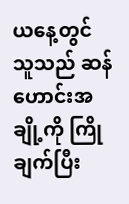ယနေ့တွင် သူသည် ဆန်ဟောင်းအချို့ကို ကြိုချက်ပြီး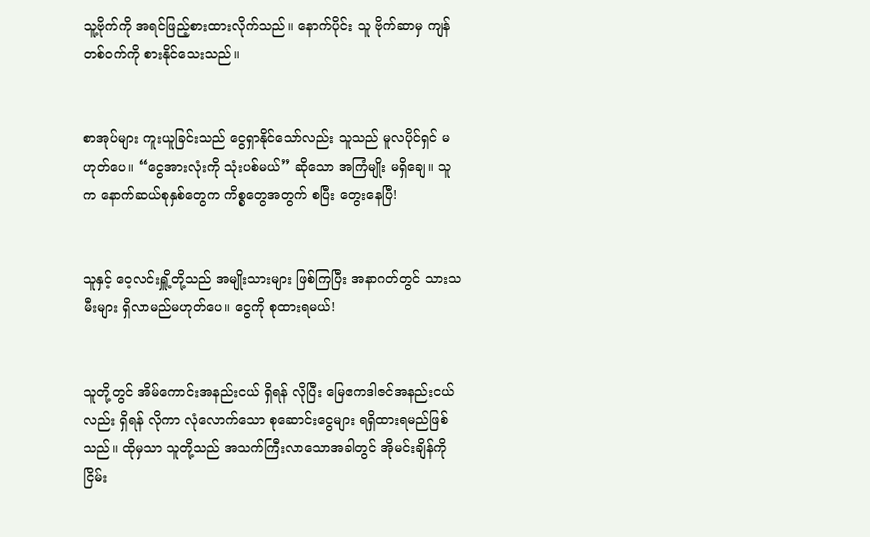သူ့ဗိုက်ကို အရင်ဖြည့်စားထားလိုက်သည်။ နောက်ပိုင်း သူ ဗိုက်ဆာမှ ကျန်တစ်ဝက်ကို စားနိုင်သေးသည်။


စာအုပ်များ ကူးယူခြင်းသည် ငွေရှာနိုင်သော်လည်း သူသည် မူလပိုင်ရှင် မဟုတ်ပေ။ “ငွေအားလုံးကို သုံးပစ်မယ်” ဆိုသော အကြံမျိုး မရှိချေ။ သူက နောက်ဆယ်စုနှစ်တွေက ကိစ္စတွေအတွက် စပြီး တွေးနေပြီ!


သူနှင့် ဝေ့လင်းရှိူ့တို့သည် အမျိုးသားများ ဖြစ်ကြပြီး အနာဂတ်တွင် သားသမီးများ ရှိလာမည်မဟုတ်ပေ။ ငွေကို စုထားရမယ်!


သူတို့တွင် အိမ်ကောင်းအနည်းငယ် ရှိရန် လိုပြီး မြေဧကဒါဇင်အနည်းငယ်လည်း ရှိရန် လိုကာ လုံလောက်သော စုဆောင်းငွေများ ရရှိထားရမည်ဖြစ်သည်။ ထိုမှသာ သူတို့သည် အသက်ကြီးလာသောအခါတွင် အိုမင်းချိန်ကို ငြိမ်း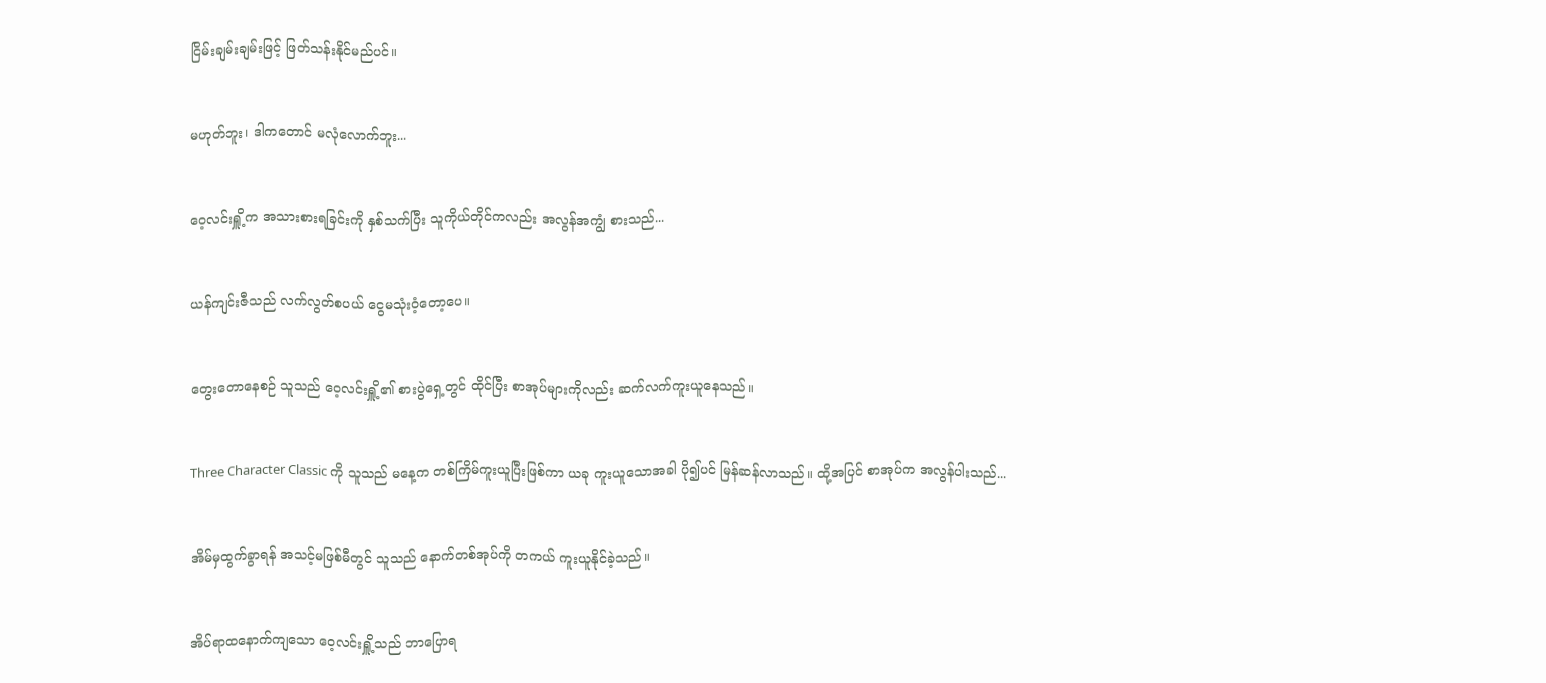ငြိမ်းချမ်းချမ်းဖြင့် ဖြတ်သန်းနိုင်မည်ပင်။


မဟုတ်ဘူး၊ ဒါကတောင် မလုံလောက်ဘူး...


ဝေ့လင်းရှိူ့က အသားစားရခြင်းကို နှစ်သက်ပြီး သူကိုယ်တိုင်ကလည်း အလွန်အကျွံ စားသည်...


ယန်ကျင်းဇီသည် လက်လွတ်စပယ် ငွေမသုံးဝံ့တော့ပေ။


တွေးတောနေစဉ် သူသည် ဝေ့လင်းရှိူ့၏ စားပွဲရှေ့တွင် ထိုင်ပြီး စာအုပ်များကိုလည်း ဆက်လက်ကူးယူနေသည်။


Three Character Classic ကို သူသည် မနေ့က တစ်ကြိမ်ကူးယူပြီးဖြစ်ကာ ယခု ကူးယူသောအခါ ပို၍ပင် မြန်ဆန်လာသည်။ ထို့အပြင် စာအုပ်က အလွန်ပါးသည်...


အိမ်မှထွက်ခွာရန် အသင့်မဖြစ်မီတွင် သူသည် နောက်တစ်အုပ်ကို တကယ် ကူးယူနိုင်ခဲ့သည်။


အိပ်ရာထနောက်ကျသော ဝေ့လင်းရှိူ့သည် ဘာပြောရ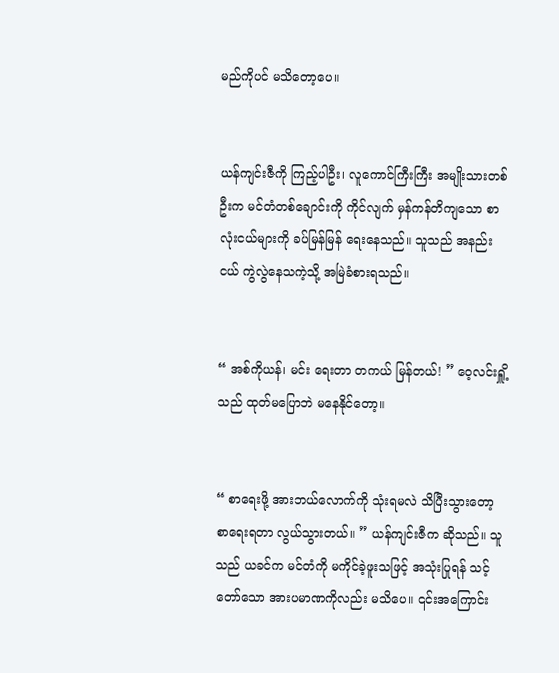မည်ကိုပင် မသိတော့ပေ။


ယန်ကျင်းဇီကို ကြည့်ပါဦး၊ လူကောင်ကြီးကြီး အမျိုးသားတစ်ဦးက မင်တံတစ်ချောင်းကို ကိုင်လျက် မှန်ကန်တိကျသော စာလုံးငယ်များကို ခပ်မြန်မြန် ရေးနေသည်။ သူသည် အနည်းငယ် ကွဲလွဲနေသကဲ့သို့ အမြဲခံစားရသည်။


“ အစ်ကိုယန်၊ မင်း ရေးတာ တကယ် မြန်တယ်! ” ဝေ့လင်းရှိူ့သည် ထုတ်မပြောဘဲ မနေနိုင်တော့။


“ စာရေးဖို့ အားဘယ်လောက်ကို သုံးရမလဲ သိပြီးသွားတော့ စာရေးရတာ လွယ်သွားတယ်။ ” ယန်ကျင်းဇီက ဆိုသည်။ သူသည် ယခင်က မင်တံကို မကိုင်ခဲ့ဖူးသဖြင့် အသုံးပြုရန် သင့်တော်သော အားပမာဏကိုလည်း မသိပေ။ ၎င်းအကြောင်း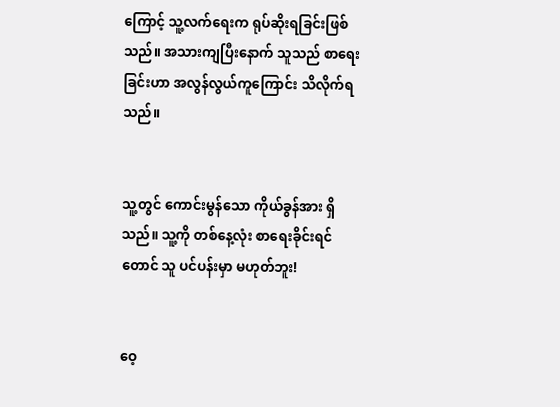ကြောင့် သူ့လက်ရေးက ရုပ်ဆိုးရခြင်းဖြစ်သည်။ အသားကျပြီးနောက် သူသည် စာရေးခြင်းဟာ အလွန်လွယ်ကူကြောင်း သိလိုက်ရသည်။


သူ့တွင် ကောင်းမွန်သော ကိုယ်ခွန်အား ရှိသည်။ သူ့ကို တစ်နေ့လုံး ‌စာရေးခိုင်းရင်တောင် သူ ပင်ပန်းမှာ မဟုတ်ဘူး!


ဝေ့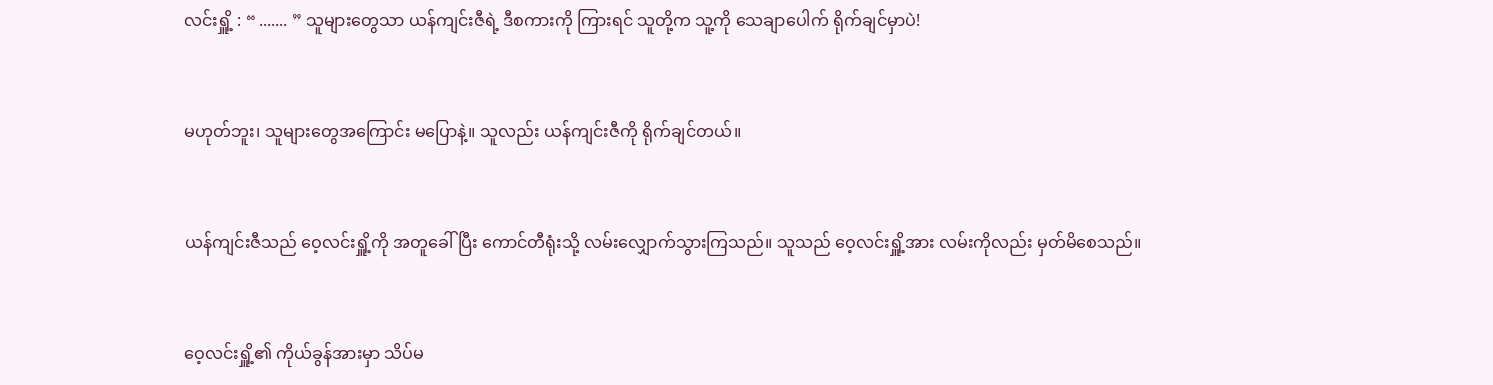လင်းရှိူ့ : “ ....... ” သူများတွေသာ ယန်ကျင်းဇီရဲ့ ဒီစကားကို ကြားရင် သူတို့က သူ့ကို သေချာပေါက် ရိုက်ချင်မှာပဲ!


မဟုတ်ဘူး၊ သူများတွေအကြောင်း မပြောနဲ့။ သူလည်း ယန်ကျင်းဇီကို ရိုက်ချင်တယ်။


ယန်ကျင်းဇီသည် ဝေ့လင်းရှိူ့ကို အတူခေါ်ပြီး ကောင်တီရုံးသို့ လမ်းလျှောက်သွားကြသည်။ သူသည် ဝေ့လင်းရှိူ့အား လမ်းကိုလည်း မှတ်မိစေသည်။


ဝေ့လင်းရှိူ့၏ ကိုယ်ခွန်အားမှာ သိပ်မ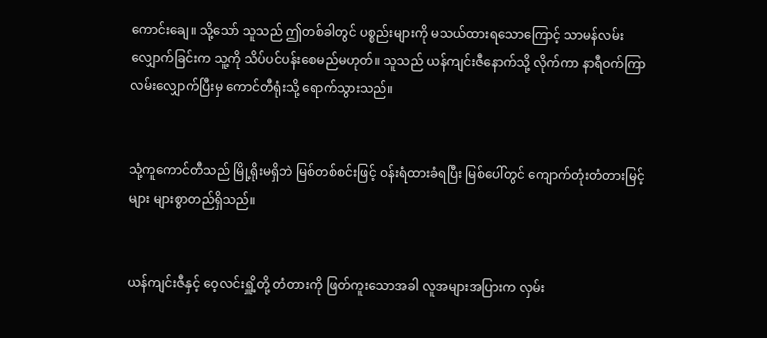ကောင်းချေ။ သို့သော် သူသည် ဤတစ်ခါတွင် ပစ္စည်းများကို မသယ်ထားရသောကြောင့် သာမန်လမ်းလျှောက်ခြင်းက သူ့ကို သိပ်ပင်ပန်းစေမည်မဟုတ်။ သူသည် ယန်ကျင်းဇီနောက်သို့ လိုက်ကာ နာရီဝက်ကြာ လမ်းလျှောက်ပြီးမှ ကောင်တီရုံးသို့ ရောက်သွားသည်။


သုံ့ကူကောင်တီသည် မြို့ရိုးမရှိဘဲ မြစ်တစ်စင်းဖြင့် ဝန်းရံထားခံရပြီး မြစ်ပေါ်တွင် ကျောက်တုံးတံတားမြင့်များ များစွာတည်ရှိသည်။


ယန်ကျင်းဇီနှင့် ဝေ့လင်းရှိူ့တို့ တံတားကို ဖြတ်ကူးသောအခါ လူအများအပြားက လှမ်း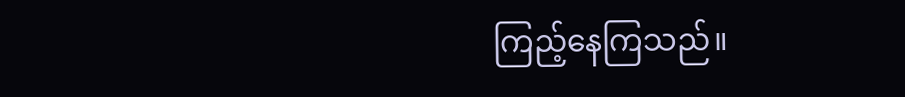ကြည့်နေကြသည်။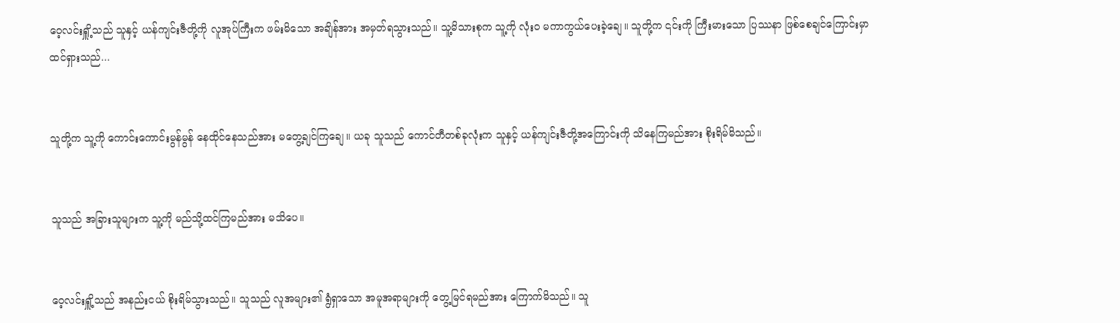ဝေ့လင်းရှိူ့သည် သူနှင့် ယန်ကျင်းဇီတို့ကို လူအုပ်ကြီးက ဖမ်းမိသော အချိန်အား အမှတ်ရသွားသည်။ သူ့မိသားစုက သူ့ကို လုံးဝ မကာကွယ်ပေးခဲ့ချေ။ သူတို့က ၎င်းကို ကြီးမားသော ပြဿနာ ဖြစ်စေချင်ကြောင်းမှာ ထင်ရှားသည်...


သူတို့က သူ့ကို ကောင်းကောင်းမွန်မွန် နေထိုင်နေသည်အား မတွေ့ချင်ကြချေ။ ယခု သူသည် ကောင်တီတစ်ခုလုံးက သူနှင့် ယန်ကျင်းဇီတို့အကြောင်းကို သိနေကြမည်အား စိုးရိမ်မိသည်။


သူသည် အခြားသူများက သူ့ကို မည်သို့ထင်ကြမည်အား မသိပေ။


ဝေ့လင်းရှိူ့သည် အနည်းငယ် စိုးရိမ်သွားသည်။ သူသည် လူအများ၏ ရွံရှာသော အမူအရာများကို တွေ့မြင်ရမည်အား ကြောက်မိသည်။ သူ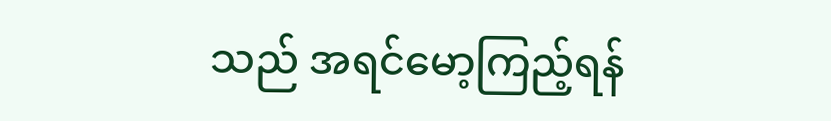သည် အရင်မော့‌ကြည့်ရန်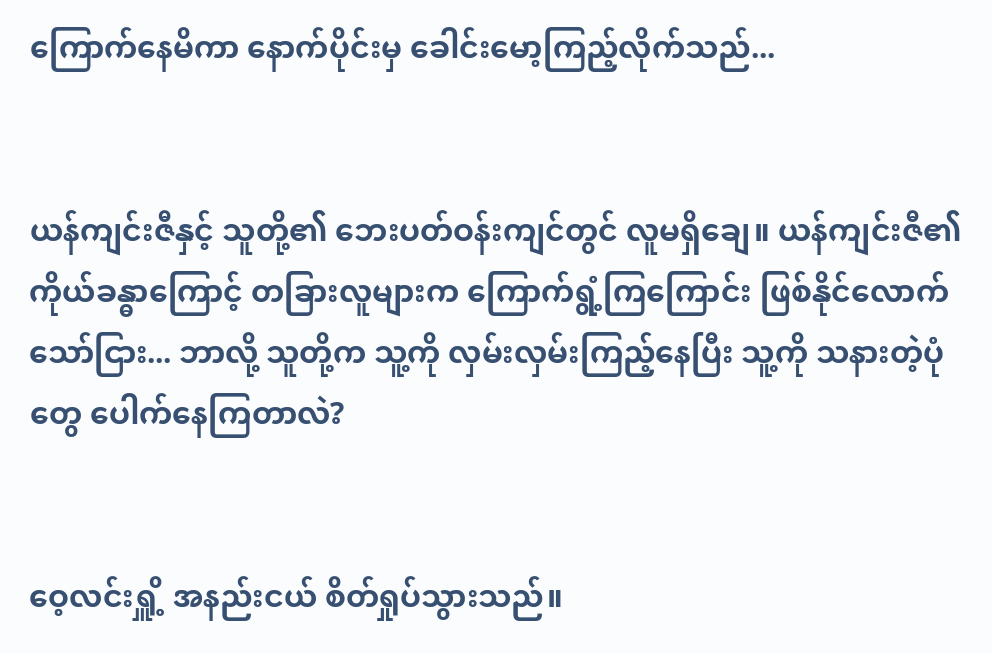ကြောက်နေမိကာ နောက်ပိုင်းမှ ခေါင်းမော့ကြည့်လိုက်သည်...


ယန်ကျင်းဇီနှင့် သူတို့၏ ဘေးပတ်ဝန်းကျင်တွင် လူမရှိချေ။ ယန်ကျင်းဇီ၏ ကိုယ်ခန္ဓာကြောင့် တခြားလူများက ကြောက်ရွံ့ကြကြောင်း ဖြစ်နိုင်လောက်သော်ငြား... ဘာလို့ သူတို့က သူ့ကို လှမ်းလှမ်းကြည့်နေပြီး သူ့ကို သနားတဲ့ပုံတွေ ပေါက်နေကြတာလဲ?


ဝေ့လင်းရှိူ့ အနည်းငယ် စိတ်ရှုပ်သွားသည်။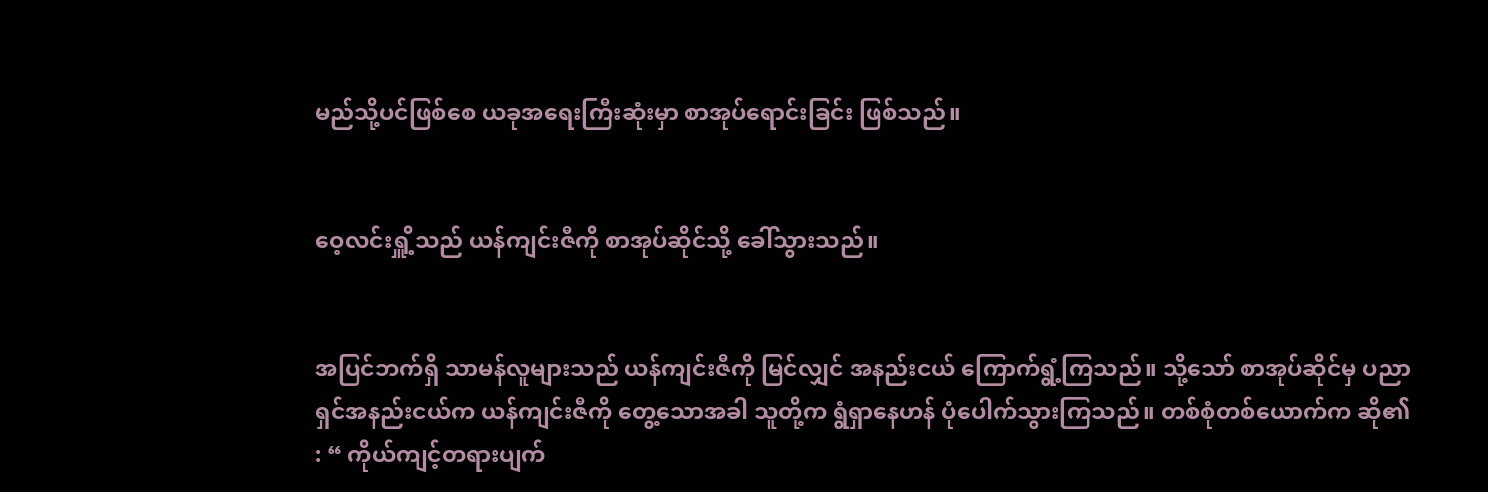မည်သို့ပင်ဖြစ်စေ ယခုအရေးကြီးဆုံးမှာ စာအုပ်ရောင်းခြင်း ဖြစ်သည်။


ဝေ့လင်းရှိူ့သည် ယန်ကျင်းဇီကို စာအုပ်ဆိုင်သို့ ခေါ်သွားသည်။


အပြင်ဘက်ရှိ သာမန်လူများသည် ယန်ကျင်းဇီကို မြင်လျှင် အနည်းငယ် ကြောက်ရွံ့ကြသည်။ သို့သော် စာအုပ်ဆိုင်မှ ပညာရှင်အနည်းငယ်က ယန်ကျင်းဇီကို တွေ့သောအခါ သူတို့က ရွံရှာနေဟန် ပုံပေါက်သွားကြသည်။ တစ်စုံတစ်ယောက်က ဆို၏ : “ ကိုယ်ကျင့်တရားပျက်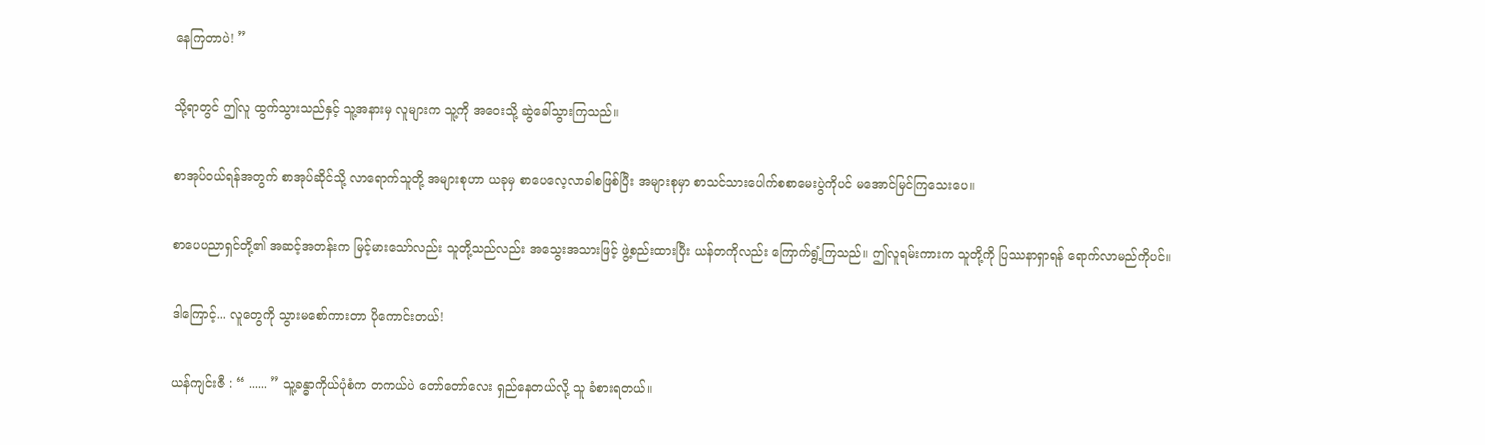နေကြတာပဲ! ”


သို့ရာတွင် ဤလူ ထွက်သွားသည်နှင့် သူ့အနားမှ လူများက သူ့ကို အဝေးသို့ ဆွဲခေါ်သွားကြသည်။


စာအုပ်ဝယ်ရန်အတွက် စာအုပ်ဆိုင်သို့ လာရောက်သူတို့ အများစုဟာ ယခုမှ စာပေလေ့လာခါစဖြစ်ပြီး အများစုမှာ စာသင်သားပေါက်စစာမေးပွဲကိုပင် မအောင်မြင်ကြသေးပေ။


စာပေပညာရှင်တို့၏ အဆင့်အတန်းက မြင့်မားသော်လည်း သူတို့သည်လည်း အသွေးအသားဖြင့် ဖွဲ့စည်းထားပြီး ယန်တကိုလည်း ကြောက်ရွံ့ကြသည်။ ဤလူရမ်းကားက သူတို့ကို ပြဿနာရှာရန် ရောက်လာမည်ကိုပင်။


ဒါကြောင့်... လူတွေကို သွားမစော်ကားတာ ပိုကောင်းတယ်!


ယန်ကျင်းဇီ : “ ...... ” သူ့ခန္ဓာကိုယ်ပုံစံက တကယ်ပဲ တော်တော်လေး ရှည်နေတယ်လို့ သူ ခံစားရတယ်။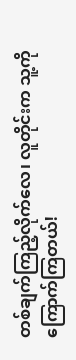တစ်ချက်ကြည့်လိုက်လေ၊ လူတိုင်းက သူ့ကို ကြောက်ကြတယ်!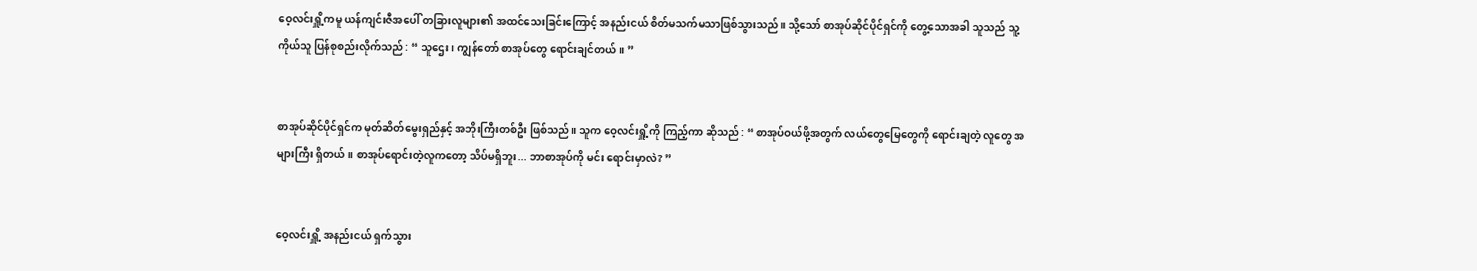ဝေ့လင်းရှိူ့ကမူ ယန်ကျင်းဇီအပေါ် တခြားလူများ၏ အထင်သေးခြင်းကြောင့် အနည်းငယ် စိတ်မသက်မသာဖြစ်သွားသည်။ သို့သော် စာအုပ်ဆိုင်ပိုင်ရှင်ကို တွေ့သောအခါ သူသည် သူ့ကိုယ်သူ ပြန်စုစည်းလိုက်သည် : “ သူဌေး၊ ကျွန်တော် စာအုပ်တွေ ရောင်းချင်တယ်။ ”


စာအုပ်ဆိုင်ပိုင်ရှင်က မုတ်ဆိတ်မွေးရှည်နှင့် အဘိုးကြီးတစ်ဦး ဖြစ်သည်။ သူက ဝေ့လင်းရှိူ့ကို ကြည့်ကာ ဆိုသည် : “ စာအုပ်ဝယ်ဖို့အတွက် လယ်တွေမြေတွေကို ရောင်းချတဲ့ လူတွေ အများကြီး ရှိတယ်။ စာအုပ်ရောင်းတဲ့လူကတော့ သိပ်မရှိဘူး... ဘာစာအုပ်ကို မင်း ရောင်းမှာလဲ? ”


ဝေ့လင်းရှိူ့ အနည်းငယ် ရှက်သွား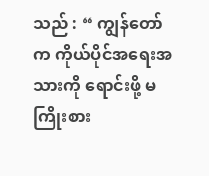သည် : “ ကျွန်တော်က ကိုယ်ပိုင်အရေးအသားကို ရောင်းဖို့ မကြိုးစား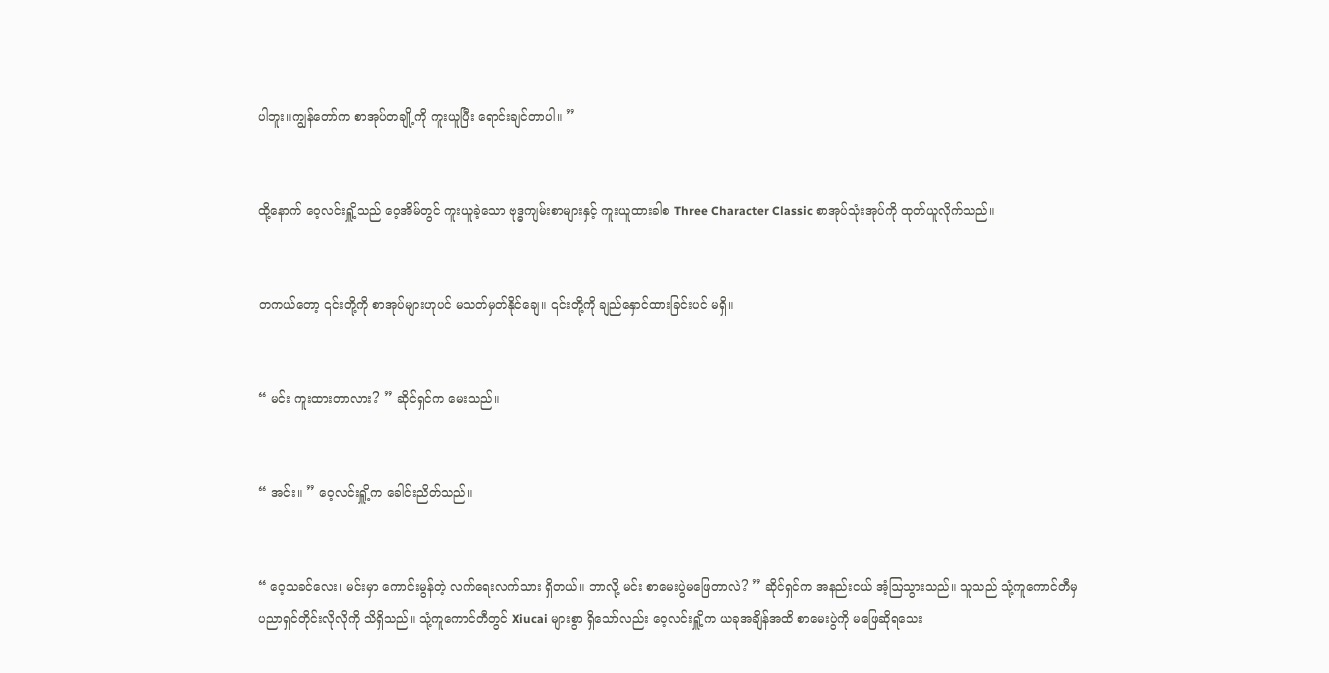ပါဘူး။ကျွန်တော်က စာအုပ်တချို့ကို ကူးယူပြီး ရောင်းချင်တာပါ။ ”


ထို့နောက် ဝေ့လင်းရှိူ့သည် ဝေ့အိမ်တွင် ကူးယူခဲ့သော ဗုဒ္ဓကျမ်းစာများနှင့် ကူးယူထားခါစ Three Character Classic စာအုပ်သုံးအုပ်ကို ထုတ်ယူလိုက်သည်။


တကယ်တော့ ၎င်းတို့ကို စာအုပ်များဟုပင် မသတ်မှတ်နိုင်ချေ။ ၎င်းတို့ကို ချည်နှောင်ထားခြင်းပင် မရှိ။


“ မင်း ကူးထားတာလား? ” ဆိုင်ရှင်က မေးသည်။


“ အင်း။ ” ဝေ့လင်းရှိူ့က ခေါင်းညိတ်သည်။


“ ဝေ့သခင်လေး၊ မင်းမှာ ကောင်းမွန်တဲ့ လက်ရေးလက်သား ရှိတယ်။ ဘာလို့ မင်း စာမေးပွဲမဖြေတာလဲ? ” ဆိုင်ရှင်က အနည်းငယ် အံ့ဩသွားသည်။ သူသည် သုံ့ကူကောင်တီမှ ပညာရှင်တိုင်းလိုလိုကို သိရှိသည်။ သုံ့ကူကောင်တီတွင် Xiucai များစွာ ရှိသော်လည်း ဝေ့လင်းရှိူ့က ယခုအချိန်အထိ စာမေးပွဲကို မဖြေဆိုရသေး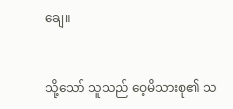ချေ။


သို့သော် သူသည် ဝေ့မိသားစု၏ သ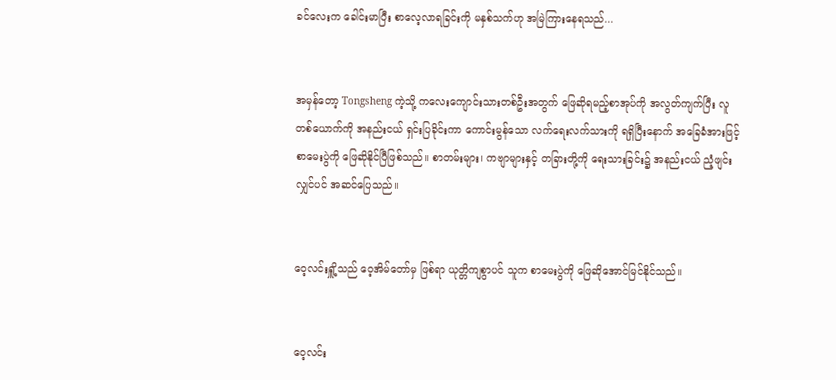ခင်လေးက ခေါင်းမာပြီး စာလေ့လာရခြင်းကို မနှစ်သက်ဟု အမြဲကြားနေရသည်...


အမှန်တော့ Tongsheng ကဲ့သို့ ကလေးကျောင်းသားတစ်ဦးအတွက် ဖြေဆိုရမည့်စာအုပ်ကို အလွတ်ကျက်ပြီး လူတစ်ယောက်ကို အနည်းငယ် ရှင်းပြခိုင်းကာ ကောင်းမွန်သော လက်ရေးလက်သားကို ရရှိပြီးနောက် အခြေခံအားဖြင့် စာမေးပွဲကို ဖြေဆိုနိုင်ပြီဖြစ်သည်။ စာတမ်းများ၊ ကဗျာများနှင့် တခြားတို့ကို ရေးသားခြင်း၌ အနည်းငယ် ညံ့ဖျင်းလျှင်ပင် အဆင်ပြေ‌သည်။


ဝေ့လင်းရှိူ့သည် ဝေ့အိမ်တော်မှ ဖြစ်ရာ ယုတ္တိကျစွာပင် သူက စာမေးပွဲကို ဖြေဆိုအောင်မြင်နိုင်သည်။


ဝေ့လင်း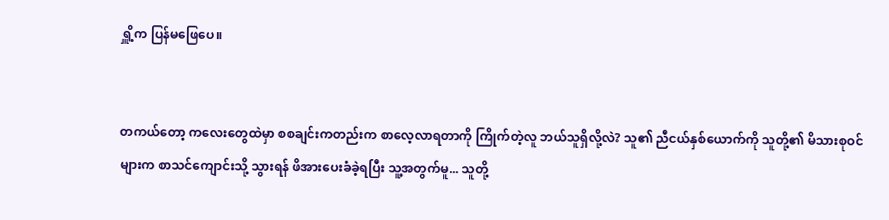ရှိူ့က ပြန်မဖြေပေ။


တကယ်တော့ ကလေးတွေထဲမှာ စစချင်းကတည်းက စာလေ့လာရတာကို ကြိုက်တဲ့လူ ဘယ်သူရှိလို့လဲ? သူ၏ ညီငယ်နှစ်ယောက်ကို သူတို့၏ မိသားစုဝင်များက စာသင်ကျောင်းသို့ သွားရန် ဖိအားပေးခံခဲ့ရပြီး သူ့အတွက်မူ... သူတို့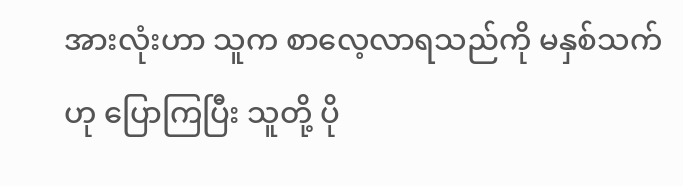အားလုံးဟာ သူက စာလေ့လာရသည်ကို မနှစ်သက်ဟု ပြောကြပြီး သူတို့ ပို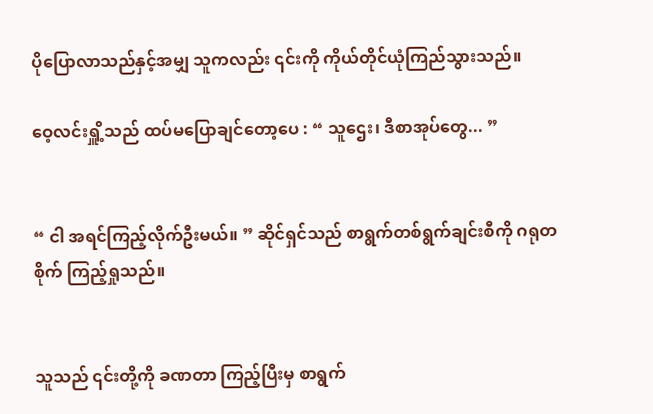ပိုပြောလာသည်နှင့်အမျှ သူကလည်း ၎င်းကို ကိုယ်တိုင်ယုံကြည်သွားသည်။

ဝေ့လင်းရှိူ့သည် ထပ်မပြောချင်တော့ပေ : “ သူဌေး၊ ဒီစာအုပ်တွေ... ”


“ ငါ အရင်ကြည့်လိုက်ဦးမယ်။ ” ဆိုင်ရှင်သည် စာရွက်တစ်ရွက်ချင်းစီကို ဂရုတစိုက် ကြည့်ရှုသည်။


သူသည် ၎င်းတို့ကို ခဏတာ ကြည့်ပြီးမှ စာရွက်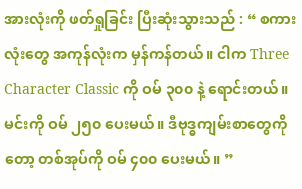အားလုံးကို ဖတ်ရှုခြင်း ပြီးဆုံးသွားသည် : “ စကားလုံးတွေ အကုန်လုံးက မှန်ကန်တယ်။ ငါက Three Character Classic ကို ဝမ် ၃၀၀ နဲ့ ရောင်းတယ်။ မင်းကို ဝမ် ၂၅၀ ပေးမယ်။ ဒီဗုဒ္ဓကျမ်းစာတွေကိုတော့ တစ်အုပ်ကို ဝမ် ၄၀၀ ပေးမယ်။ ”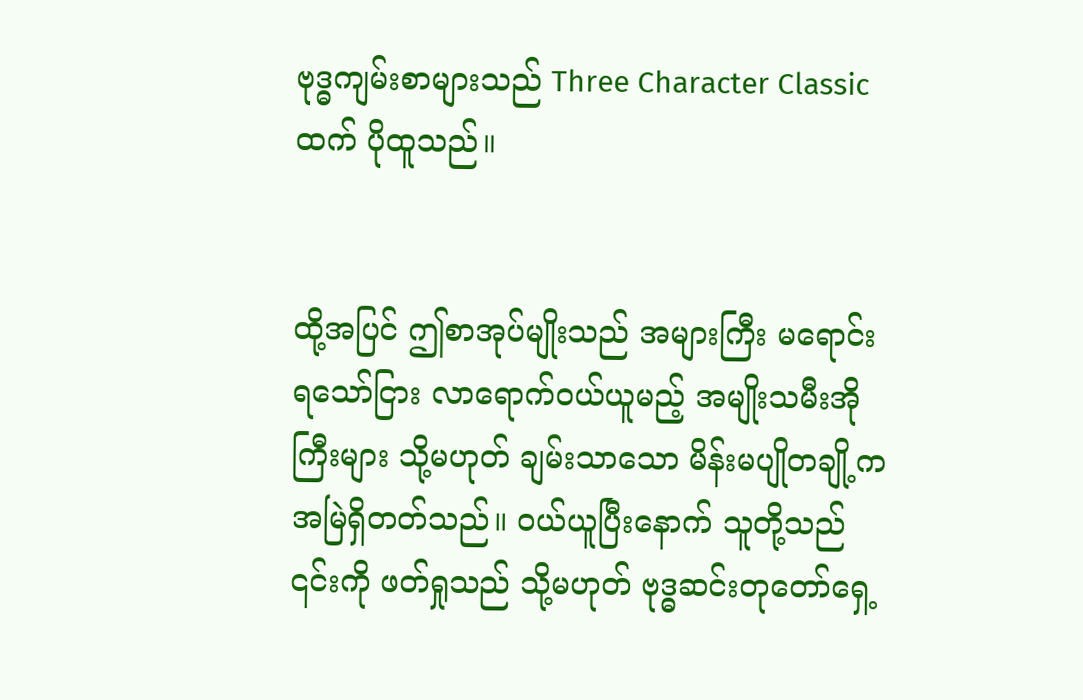ဗုဒ္ဓကျမ်းစာများသည် Three Character Classic ထက် ပိုထူသည်။


ထို့အပြင် ဤစာအုပ်မျိုးသည် အများကြီး မရောင်းရသော်ငြား လာရောက်ဝယ်ယူမည့် အမျိုးသမီးအိုကြီးများ သို့မဟုတ် ချမ်းသာသော မိန်းမပျိုတချို့က အမြဲရှိတတ်သည်။ ဝယ်ယူပြီးနောက် သူတို့သည် ၎င်းကို ဖတ်ရှုသည် သို့မဟုတ် ဗုဒ္ဓဆင်းတု‌တော်ရှေ့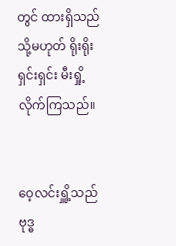တွင် ထားရှိသည် သို့မဟုတ် ရိုးရိုးရှင်းရှင်း မီးရှို့လိုက်ကြသည်။


ဝေ့လင်းရှိူ့သည် ဗုဒ္ဓ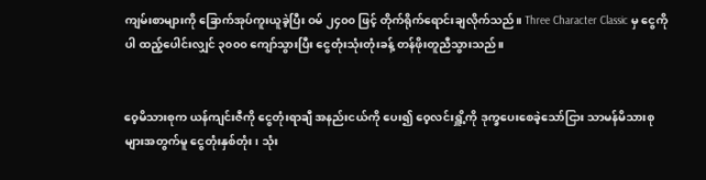ကျမ်းစာများကို ခြောက်အုပ်ကူးယူခဲ့ပြီး ဝမ် ၂၄၀၀ ဖြင့် တိုက်ရိုက်ရောင်းချလိုက်သည်။ Three Character Classic မှ ငွေကိုပါ ထည့်ပေါင်းလျှင် ၃၀၀၀ ကျော်သွားပြီး ငွေတုံးသုံးတုံးခန့် တန်ဖိုးတူညီသွားသည်။


ဝေ့မိသားစုက ယန်ကျင်းဇီကို ငွေတုံးရာချီ အနည်းငယ်ကို ပေး၍ ဝေ့လင်းရှိူ့ကို ဒုက္ခပေးစေခဲ့သော်ငြား သာမန်မိသားစုများအတွက်မူ ငွေတုံးနှစ်တုံး၊ သုံး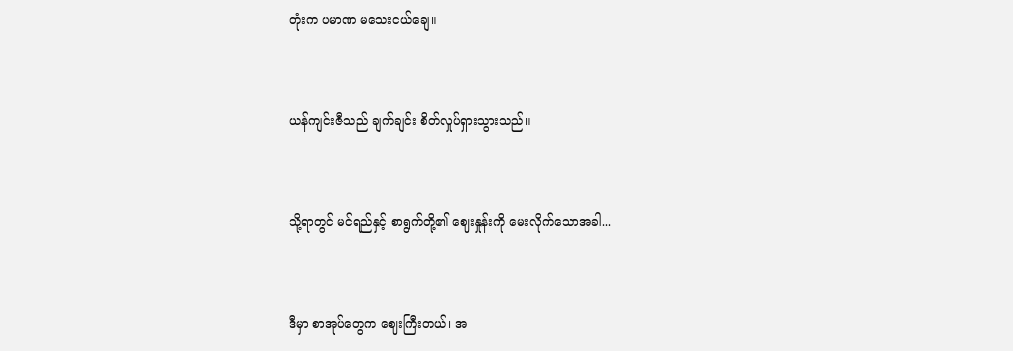တုံးက ပမာဏ မသေးငယ်ချေ။


ယန်ကျင်းဇီသည် ချက်ချင်း စိတ်လှုပ်ရှားသွားသည်။


သို့ရာတွင် မင်ရည်နှင့် စာရွက်တို့၏ ဈေးနှုန်းကို မေးလိုက်သောအခါ...


ဒီမှာ စာအုပ်တွေက ဈေးကြီးတယ်၊ အ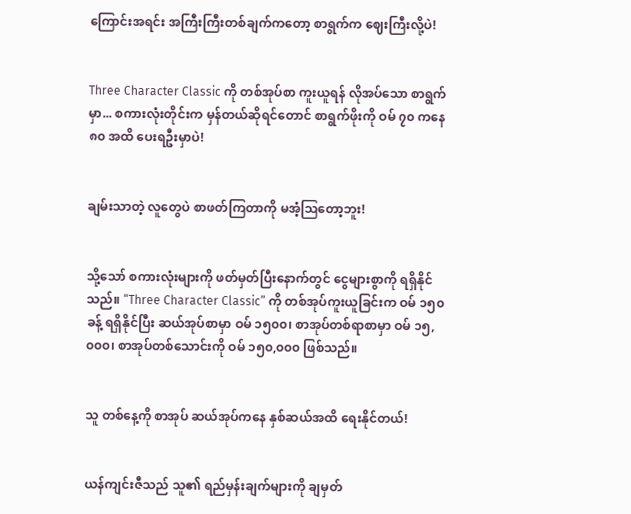ကြောင်းအရင်း အကြီးကြီးတစ်ချက်ကတော့ စာရွက်က ဈေးကြီးလို့ပဲ!


Three Character Classic ကို တစ်အုပ်စာ ကူးယူရန် လိုအပ်သော စာရွက်မှာ... စကားလုံးတိုင်းက မှန်တယ်ဆိုရင်တောင် စာရွက်ဖိုးကို ဝမ် ၇၀ ကနေ ၈၀ အထိ ပေးရဦးမှာပဲ!


ချမ်းသာတဲ့ လူတွေပဲ စာဖတ်ကြတာကို မအံ့ဩတော့ဘူး!


သို့သော် စကားလုံးများကို ဖတ်မှတ်ပြီးနောက်တွင် ငွေများစွာကို ရရှိနိုင်သည်။ “Three Character Classic” ကို တစ်အုပ်ကူးယူခြင်းက ဝမ် ၁၅၀ ခန့် ရရှိနိုင်ပြီး ဆယ်အုပ်စာမှာ ဝမ် ၁၅၀၀၊ စာအုပ်တစ်ရာစာမှာ ဝမ် ၁၅,၀၀၀၊ စာအုပ်တစ်သောင်းကို ဝမ် ၁၅၀,၀၀၀ ဖြစ်သည်။


သူ တစ်နေ့ကို စာအုပ် ဆယ်အုပ်ကနေ နှစ်ဆယ်အထိ ရေးနိုင်တယ်!


ယန်ကျင်းဇီသည် သူ၏ ရည်မှန်းချက်များကို ချမှတ်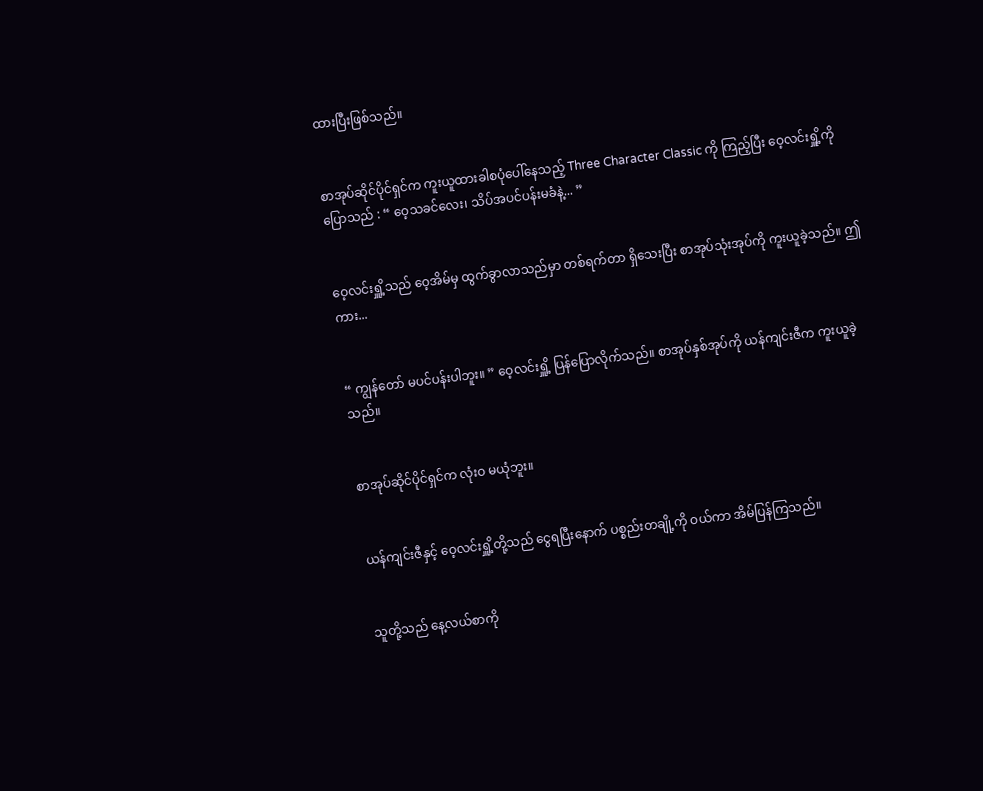ထားပြီးဖြစ်သည်။


စာအုပ်ဆိုင်ပိုင်ရှင်က ကူးယူထားခါစပုံပေါ်နေသည့် Three Character Classic ကို ကြည့်ပြီး ဝေ့လင်းရှိူ့ကို ပြောသည် : “ ဝေ့သခင်လေး၊ သိပ်အပင်ပန်းမခံနဲ့... ”


ဝေ့လင်းရှိူ့သည် ဝေ့အိမ်မှ ထွက်ခွာလာသည်မှာ တစ်ရက်တာ ရှိသေးပြီး စာအုပ်သုံးအုပ်ကို ကူးယူခဲ့သည်။ ဤကား...


“ ကျွန်တော် မပင်ပန်းပါဘူး။ ” ဝေ့လင်းရှိူ့ ပြန်ပြောလိုက်သည်။ စာအုပ်နှစ်အုပ်ကို ယန်ကျင်းဇီက ကူးယူခဲ့သည်။


စာအုပ်ဆိုင်ပိုင်ရှင်က လုံးဝ မယုံဘူး။


ယန်ကျင်းဇီနှင့် ဝေ့လင်းရှိူ့တို့သည် ငွေရပြီးနောက် ပစ္စည်းတချို့ကို ဝယ်ကာ အိမ်ပြန်ကြသည်။


သူတို့သည် နေ့လယ်စာကို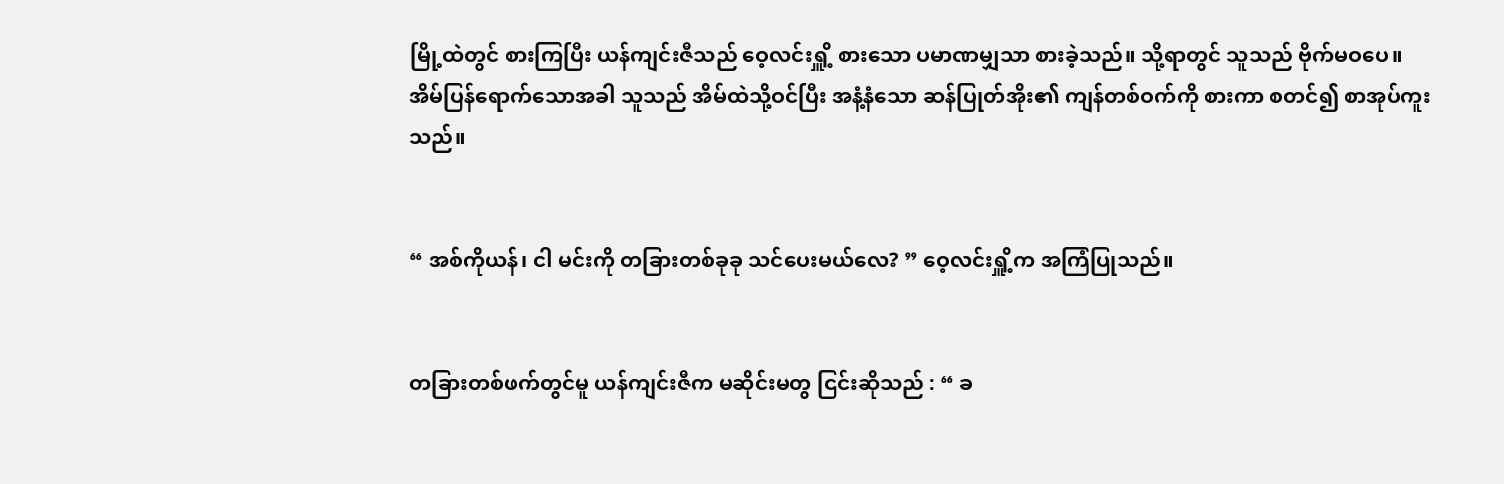မြို့ထဲတွင် စားကြပြီး ယန်ကျင်းဇီသည် ဝေ့လင်းရှိူ့ စားသော ပမာဏမျှသာ စားခဲ့သည်။ သို့ရာတွင် သူသည် ဗိုက်မဝပေ။ အိမ်ပြန်ရောက်သောအခါ သူသည် အိမ်ထဲသို့ဝင်ပြီး အနံ့နံသော ဆန်ပြုတ်အိုး၏ ကျန်တစ်ဝက်ကို စားကာ စတင်၍ စာအုပ်ကူးသည်။


“ အစ်ကိုယန်၊ ငါ မင်းကို တခြားတစ်ခုခု သင်ပေးမယ်လေ? ” ဝေ့လင်းရှိူ့က အကြံပြုသည်။


တခြားတစ်ဖက်တွင်မူ ယန်ကျင်းဇီက မဆိုင်းမတွ ငြင်းဆိုသည် : “ ခ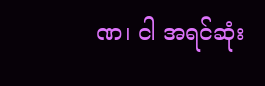ဏ၊ ငါ ‌အရင်ဆုံး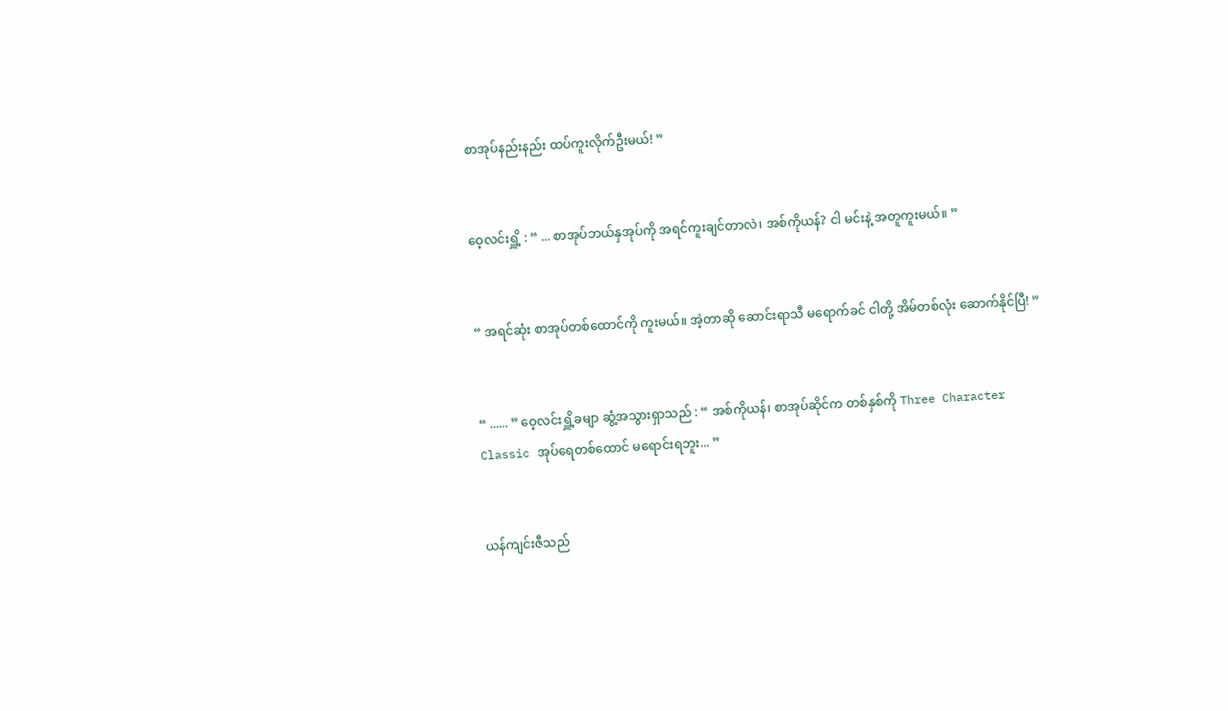စာအုပ်နည်းနည်း ထပ်ကူးလိုက်ဦးမယ်! ”


ဝေ့လင်းရှိူ့ : “ ... စာအုပ်ဘယ်နှအုပ်ကို အရင်ကူးချင်တာလဲ၊ အစ်ကိုယန်? ငါ မင်းနဲ့ အတူကူးမယ်။ ”


“ အရင်ဆုံး စာအုပ်တစ်ထောင်ကို ကူးမယ်။ အဲ့တာဆို ဆောင်းရာသီ မရောက်ခင် ငါတို့ အိမ်တစ်လုံး ဆောက်နိုင်ပြီ! ”


“ ...... ” ဝေ့လင်းရှိူ့ခမျာ ဆွံ့အသွားရှာသည် : “ အစ်ကိုယန်၊ စာအုပ်ဆိုင်က တစ်နှစ်ကို Three Character Classic အုပ်ရေတစ်ထောင် မရောင်းရဘူး... ”


ယန်ကျင်းဇီသည်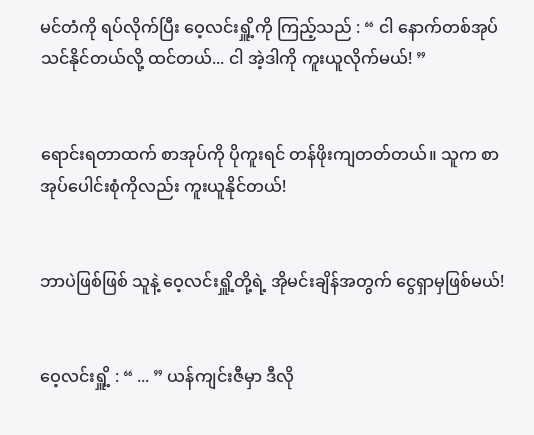မင်တံကို ရပ်လိုက်ပြီး ဝေ့လင်းရှိူ့ကို ကြည့်သည် : “ ငါ နောက်တစ်အုပ် သင်နိုင်တယ်လို့ ထင်တယ်... ငါ အဲ့ဒါကို ကူးယူလိုက်မယ်! ”


ရောင်းရတာထက် စာအုပ်ကို ပိုကူးရင် တန်ဖိုးကျတတ်တယ်။ သူက စာအုပ်ပေါင်းစုံကိုလည်း ကူးယူနိုင်တယ်!


ဘာပဲဖြစ်ဖြစ် သူနဲ့ ဝေ့လင်းရှိူ့တို့ရဲ့ အိုမင်းချိန်အတွက် ငွေရှာမှဖြစ်မယ်!


ဝေ့လင်းရှိူ့ : “ ... ” ယန်ကျင်းဇီမှာ ဒီလို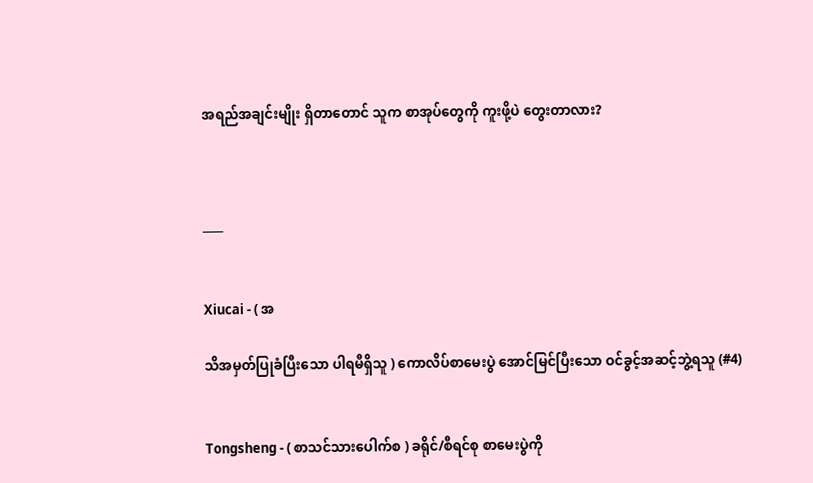အရည်အချင်းမျိုး ရှိတာတောင် သူက စာအုပ်တွေကို ကူးဖို့ပဲ တွေးတာလား?



____


Xiucai - ( အ

သိအမှတ်ပြုခံပြီးသော ပါရမီရှိသူ ) ကောလိပ်စာမေးပွဲ အောင်မြင်ပြီးသော ဝင်ခွင့်အဆင့်ဘွဲ့ရသူ (#4)


Tongsheng - ( စာသင်သားပေါက်စ ) ခရိုင်/စီရင်စု စာမေးပွဲကို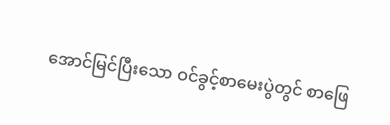အောင်မြင်ပြီးသော ဝင်ခွင့်စာမေးပွဲတွင် စာဖြေ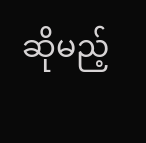ဆိုမည့်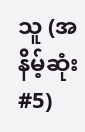သူ (အနိမ့်ဆုံး #5)